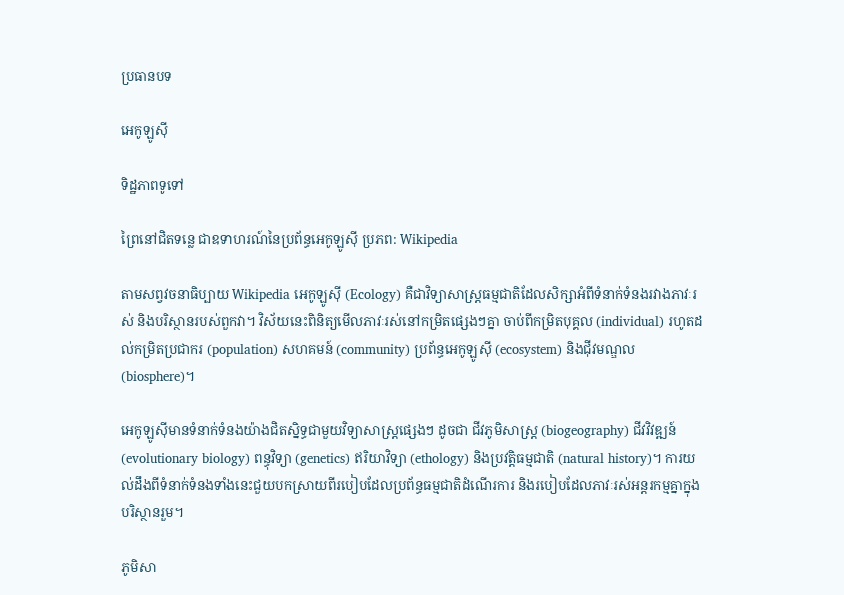ប្រធានបទ

អេកូឡូស៊ី

ទិដ្ឋភាពទូទៅ

ព្រៃនៅជិតទន្លេ ជាឧទាហរណ៍នៃប្រព័ន្ធអេកូឡូស៊ី ប្រភព: Wikipedia

តាមសព្វវចនាធិប្បាយ Wikipedia អេកូឡូស៊ី (Ecology) គឺជាវិទ្យាសាស្ត្រធម្មជាតិដែលសិក្សាអំពីទំនាក់ទំនងរវាងភាវៈរស់ និងបរិស្ថានរបស់ពួកវា។ វិស័យនេះពិនិត្យមើលភាវៈរស់នៅកម្រិតផ្សេងៗគ្នា ចាប់ពីកម្រិតបុគ្គល (individual) រហូតដល់កម្រិតប្រជាករ (population) សហគមន៍ (community) ប្រព័ន្ធអេកូឡូស៊ី (ecosystem) និងជុីវមណ្ឌល (biosphere)។

អេកូឡូស៊ីមានទំនាក់ទំនងយ៉ាងជិតស្និទ្ធជាមួយវិទ្យាសាស្ត្រផ្សេងៗ ដូចជា ជីវភូមិសាស្ត្រ (biogeography) ជីវវិវឌ្ឍន៍ (evolutionary biology) ពន្ធុវិទ្យា (genetics) ឥរិយាវិទ្យា (ethology) និងប្រវត្តិធម្មជាតិ (natural history)។ ការយល់ដឹងពីទំនាក់ទំនងទាំងនេះជួយបកស្រាយពីរបៀបដែលប្រព័ន្ធធម្មជាតិដំណើរការ និងរបៀបដែលភាវៈរស់អន្តរកម្មគ្នាក្នុងបរិស្ថានរួម។

ភូមិសា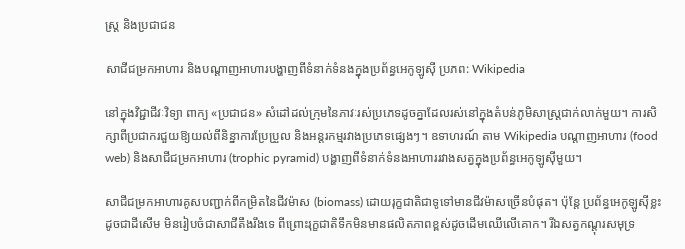ស្ត្រ និងប្រជាជន

សាជីជម្រកអាហារ និងបណ្តាញអាហារបង្ហាញពីទំនាក់ទំនងក្នុងប្រព័ន្ធអេកូឡូស៊ី ប្រភព: Wikipedia

នៅក្នុងវិជ្ជាជីវៈវិទ្យា ពាក្យ «ប្រជាជន» សំដៅដល់ក្រុមនៃភាវៈរស់ប្រភេទដូចគ្នាដែលរស់នៅក្នុងតំបន់ភូមិសាស្ត្រជាក់លាក់មួយ។ ការសិក្សាពីប្រជាករជួយឱ្យយល់ពីនិន្នាការប្រែប្រួល និងអន្តរកម្មរវាងប្រភេទផ្សេងៗ។ ឧទាហរណ៍ តាម Wikipedia បណ្តាញអាហារ (food web) និងសាជីជម្រកអាហារ (trophic pyramid) បង្ហាញពីទំនាក់ទំនងអាហាររវាងសត្វក្នុងប្រព័ន្ធអេកូឡូស៊ីមួយ។

សាជីជម្រកអាហារគូសបញ្ជាក់ពីកម្រិតនៃជីវម៉ាស (biomass) ដោយរុក្ខជាតិជាទូទៅមានជីវម៉ាសច្រើនបំផុត។ ប៉ុន្តែ ប្រព័ន្ធអេកូឡូស៊ីខ្លះ ដូចជាដីសើម មិនរៀបចំជាសាជីតឹងរឹងទេ ពីព្រោះរុក្ខជាតិទឹកមិនមានផលិតភាពខ្ពស់ដូចដើមឈើលើគោក។ រីឯសត្វកណ្ដុរសមុទ្រ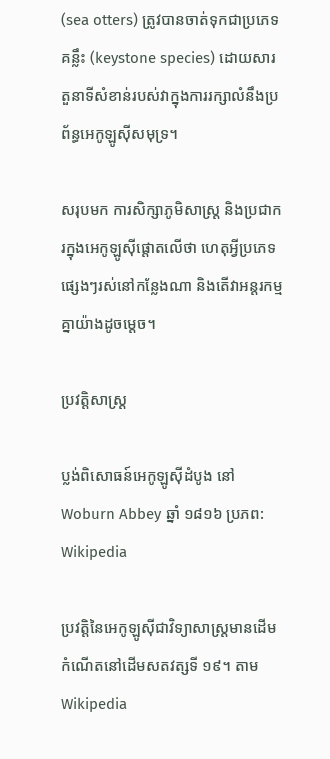(sea otters) ត្រូវបានចាត់ទុកជាប្រភេទគន្លឹះ (keystone species) ដោយសារតួនាទីសំខាន់របស់វាក្នុងការរក្សាលំនឹងប្រព័ន្ធអេកូឡូស៊ីសមុទ្រ។

សរុបមក ការសិក្សាភូមិសាស្ត្រ និងប្រជាករក្នុងអេកូឡូស៊ីផ្តោតលើថា ហេតុអ្វីប្រភេទផ្សេងៗរស់នៅកន្លែងណា និងតើវាអន្តរកម្មគ្នាយ៉ាងដូចម្តេច។

ប្រវត្តិសាស្ត្រ

ប្លង់ពិសោធន៍អេកូឡូស៊ីដំបូង នៅ Woburn Abbey ឆ្នាំ ១៨១៦ ប្រភព: Wikipedia

ប្រវត្តិនៃអេកូឡូស៊ីជាវិទ្យាសាស្ត្រមានដើមកំណើតនៅដើមសតវត្សទី ១៩។ តាម Wikipedia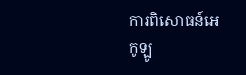ការពិសោធន៍អេកូឡូ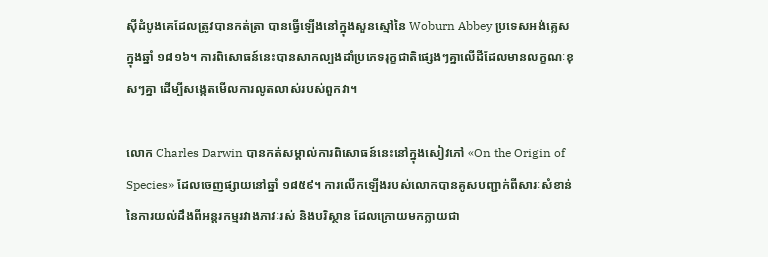ស៊ីដំបូងគេដែលត្រូវបានកត់ត្រា បានធ្វើឡើងនៅក្នុងសួនស្មៅនៃ Woburn Abbey ប្រទេសអង់គ្លេស ក្នុងឆ្នាំ ១៨១៦។ ការពិសោធន៍នេះបានសាកល្បងដាំប្រភេទរុក្ខជាតិផ្សេងៗគ្នាលើដីដែលមានលក្ខណៈខុសៗគ្នា ដើម្បីសង្កេតមើលការលូតលាស់របស់ពួកវា។

លោក Charles Darwin បានកត់សម្គាល់ការពិសោធន៍នេះនៅក្នុងសៀវភៅ «On the Origin of Species» ដែលចេញផ្សាយនៅឆ្នាំ ១៨៥៩។ ការលើកឡើងរបស់លោកបានគូសបញ្ជាក់ពីសារៈសំខាន់នៃការយល់ដឹងពីអន្តរកម្មរវាងភាវៈរស់ និងបរិស្ថាន ដែលក្រោយមកក្លាយជា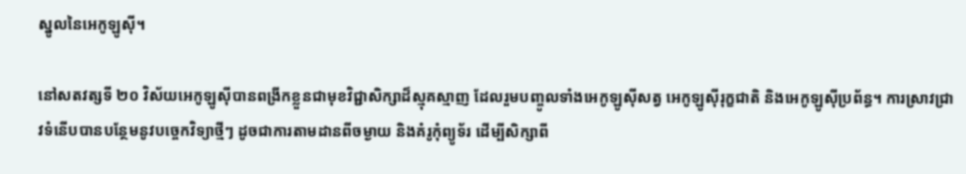ស្នូលនៃអេកូឡូស៊ី។

នៅសតវត្សទី ២០ វិស័យអេកូឡូស៊ីបានពង្រីកខ្លួនជាមុខវិជ្ជាសិក្សាដ៏ស្មុគស្មាញ ដែលរួមបញ្ចូលទាំងអេកូឡូស៊ីសត្វ អេកូឡូស៊ីរុក្ខជាតិ និងអេកូឡូស៊ីប្រព័ន្ធ។ ការស្រាវជ្រាវទំនើបបានបន្ថែមនូវបច្ចេកវិទ្យាថ្មីៗ ដូចជាការតាមដានពីចម្ងាយ និងគំរូកុំព្យូទ័រ ដើម្បីសិក្សាពី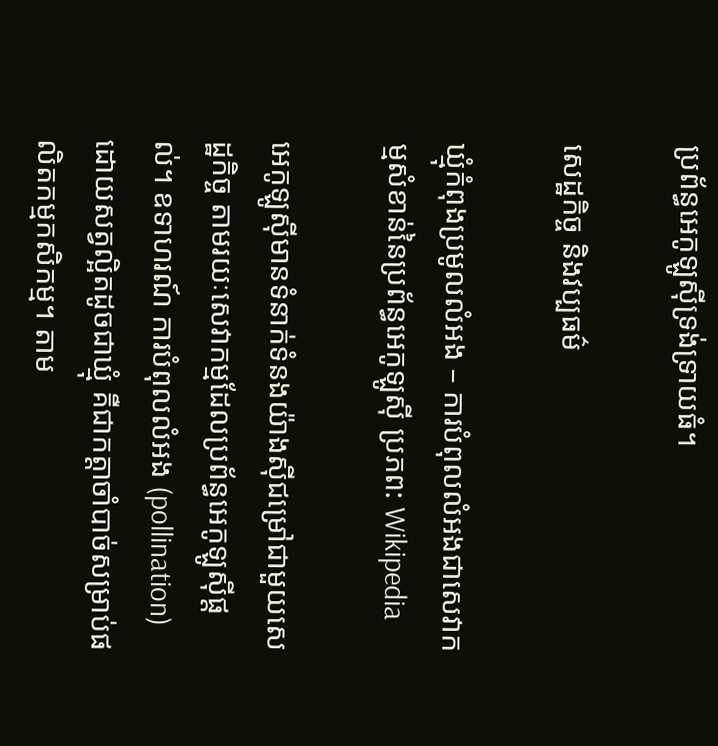ប្រព័ន្ធអេកូឡូស៊ីទ្រង់ទ្រាយធំ។

សេដ្ឋកិច្ច និងវប្បធម៌

ឃ្មុំកំពុងប្រមូលលំអង – ការបំពុលលំអងជាសេវាកម្មសំខាន់នៃប្រព័ន្ធអេកូឡូស៊ី ប្រភព: Wikipedia

អេកូឡូស៊ីមានទំនាក់ទំនងយ៉ាងស៊ីជម្រៅជាមួយសេដ្ឋកិច្ច តាមរយៈសេវាកម្មដែលប្រព័ន្ធអេកូឡូស៊ីផ្តល់។ ឧទាហរណ៍ ការបំពុលលំអង (pollination) ដោយសត្វល្អិតដូចជាឃ្មុំ គឺជាកត្តាចាំបាច់សម្រាប់ផលិតកម្មកសិកម្ម។ តាម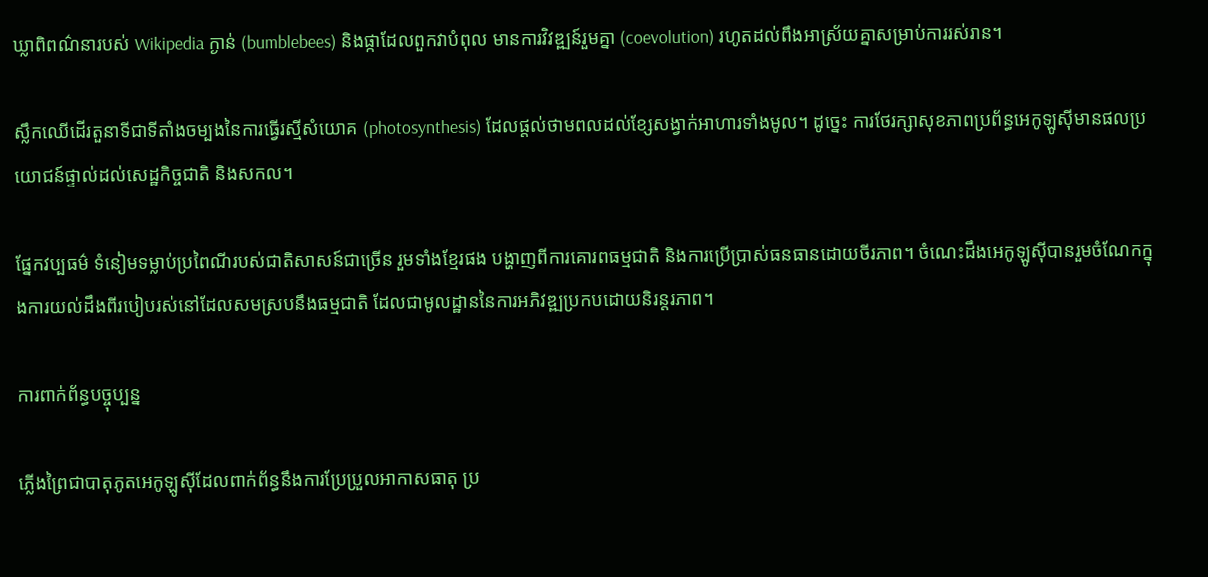ឃ្លាពិពណ៌នារបស់ Wikipedia ក្ងាន់ (bumblebees) និងផ្កាដែលពួកវាបំពុល មានការវិវឌ្ឍន៍រួមគ្នា (coevolution) រហូតដល់ពឹងអាស្រ័យគ្នាសម្រាប់ការរស់រាន។

ស្លឹកឈើដើរតួនាទីជាទីតាំងចម្បងនៃការធ្វើរស្មីសំយោគ (photosynthesis) ដែលផ្តល់ថាមពលដល់ខ្សែសង្វាក់អាហារទាំងមូល។ ដូច្នេះ ការថែរក្សាសុខភាពប្រព័ន្ធអេកូឡូស៊ីមានផលប្រយោជន៍ផ្ទាល់ដល់សេដ្ឋកិច្ចជាតិ និងសកល។

ផ្នែកវប្បធម៌ ទំនៀមទម្លាប់ប្រពៃណីរបស់ជាតិសាសន៍ជាច្រើន រួមទាំងខ្មែរផង បង្ហាញពីការគោរពធម្មជាតិ និងការប្រើប្រាស់ធនធានដោយចីរភាព។ ចំណេះដឹងអេកូឡូស៊ីបានរួមចំណែកក្នុងការយល់ដឹងពីរបៀបរស់នៅដែលសមស្របនឹងធម្មជាតិ ដែលជាមូលដ្ឋាននៃការអភិវឌ្ឍប្រកបដោយនិរន្តរភាព។

ការពាក់ព័ន្ធបច្ចុប្បន្ន

ភ្លើងព្រៃជាបាតុភូតអេកូឡូស៊ីដែលពាក់ព័ន្ធនឹងការប្រែប្រួលអាកាសធាតុ ប្រ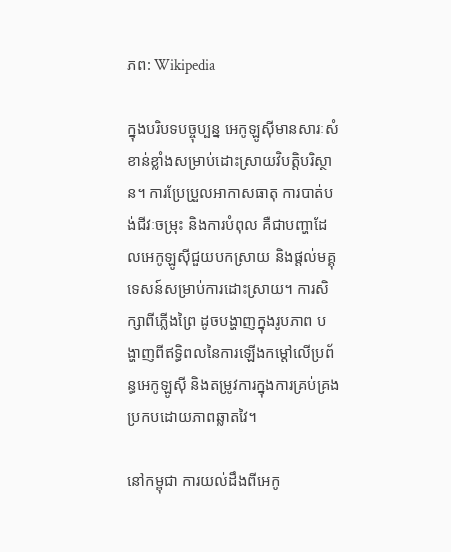ភព: Wikipedia

ក្នុងបរិបទបច្ចុប្បន្ន អេកូឡូស៊ីមានសារៈសំខាន់ខ្លាំងសម្រាប់ដោះស្រាយវិបត្តិបរិស្ថាន។ ការប្រែប្រួលអាកាសធាតុ ការបាត់បង់ជីវៈចម្រុះ និងការបំពុល គឺជាបញ្ហាដែលអេកូឡូស៊ីជួយបកស្រាយ និងផ្តល់មគ្គុទេសន៍សម្រាប់ការដោះស្រាយ។ ការសិក្សាពីភ្លើងព្រៃ ដូចបង្ហាញក្នុងរូបភាព បង្ហាញពីឥទ្ធិពលនៃការឡើងកម្តៅលើប្រព័ន្ធអេកូឡូស៊ី និងតម្រូវការក្នុងការគ្រប់គ្រងប្រកបដោយភាពឆ្លាតវៃ។

នៅកម្ពុជា ការយល់ដឹងពីអេកូ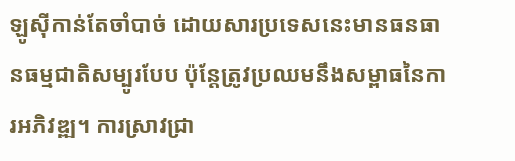ឡូស៊ីកាន់តែចាំបាច់ ដោយសារប្រទេសនេះមានធនធានធម្មជាតិសម្បូរបែប ប៉ុន្តែត្រូវប្រឈមនឹងសម្ពាធនៃការអភិវឌ្ឍ។ ការស្រាវជ្រា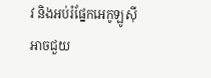វ និងអប់រំផ្នែកអេកូឡូស៊ីអាចជួយ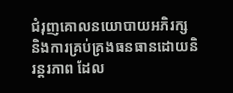ជំរុញគោលនយោបាយអភិរក្ស និងការគ្រប់គ្រងធនធានដោយនិរន្តរភាព ដែល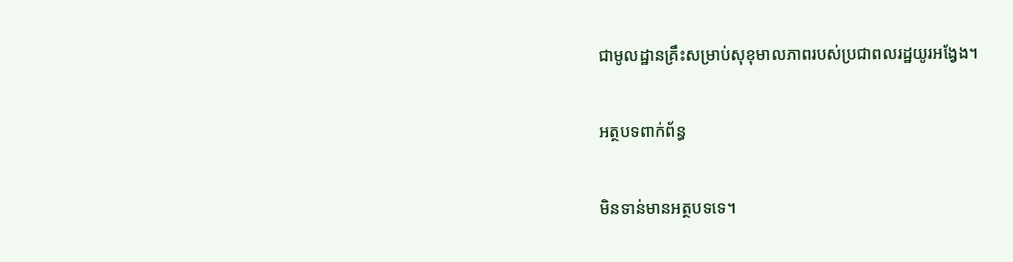ជាមូលដ្ឋានគ្រឹះសម្រាប់សុខុមាលភាពរបស់ប្រជាពលរដ្ឋយូរអង្វែង។

អត្ថបទពាក់ព័ន្ធ

មិនទាន់មានអត្ថបទទេ។